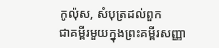កូល៉ុស, សំបុត្រដល់ពួក
ជាគម្ពីរមួយក្នុងព្រះគម្ពីរសញ្ញា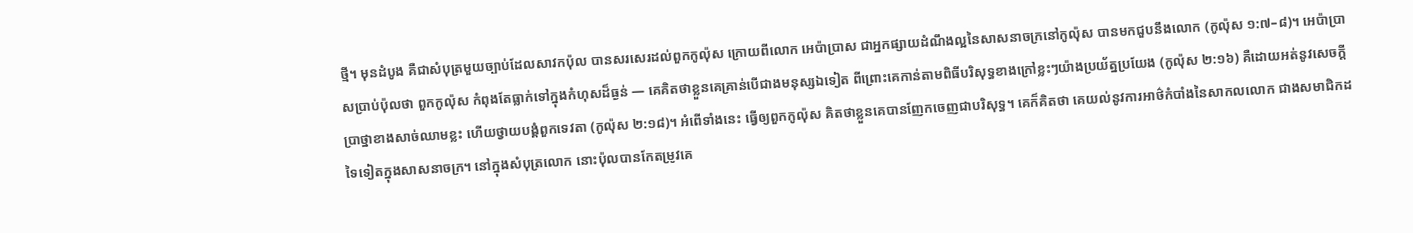ថ្មី។ មុនដំបូង គឺជាសំបុត្រមួយច្បាប់ដែលសាវកប៉ុល បានសរសេរដល់ពួកកូល៉ុស ក្រោយពីលោក អេប៉ាប្រាស ជាអ្នកផ្សាយដំណឹងល្អនៃសាសនាចក្រនៅកូល៉ុស បានមកជួបនឹងលោក (កូល៉ុស ១:៧–៨)។ អេប៉ាប្រាសប្រាប់ប៉ុលថា ពួកកូល៉ុស កំពុងតែធ្លាក់ទៅក្នុងកំហុសដ៏ធ្ងន់ — គេគិតថាខ្លួនគេគ្រាន់បើជាងមនុស្សឯទៀត ពីព្រោះគេកាន់តាមពិធីបរិសុទ្ធខាងក្រៅខ្លះៗយ៉ាងប្រយ័ត្នប្រយែង (កូល៉ុស ២:១៦) គឺដោយអត់នូវសេចក្ដីប្រាថ្នាខាងសាច់ឈាមខ្លះ ហើយថ្វាយបង្គំពួកទេវតា (កូល៉ុស ២:១៨)។ អំពើទាំងនេះ ធ្វើឲ្យពួកកូល៉ុស គិតថាខ្លួនគេបានញែកចេញជាបរិសុទ្ធ។ គេក៏គិតថា គេយល់នូវការអាថ៌កំបាំងនៃសាកលលោក ជាងសមាជិកដទៃទៀតក្នុងសាសនាចក្រ។ នៅក្នុងសំបុត្រលោក នោះប៉ុលបានកែតម្រូវគេ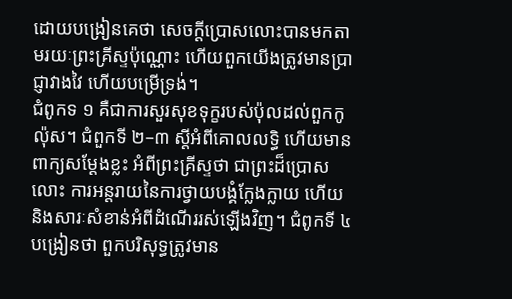ដោយបង្រៀនគេថា សេចក្ដីប្រោសលោះបានមកតាមរយៈព្រះគ្រីស្ទប៉ុណ្ណោះ ហើយពួកយើងត្រូវមានប្រាជ្ញាវាងវៃ ហើយបម្រើទ្រង់។
ជំពូកទ ១ គឺជាការសួរសុខទុក្ខរបស់ប៉ុលដល់ពួកកូល៉ុស។ ជំពួកទី ២–៣ ស្ដីអំពីគោលលទ្ធិ ហើយមានពាក្យសម្ដែងខ្លះ អំពីព្រះគ្រីស្ទថា ជាព្រះដ៏ប្រោសលោះ ការអន្តរាយនៃការថ្វាយបង្គំក្លែងក្លាយ ហើយនិងសារៈសំខាន់អំពីដំណើររស់ឡើងវិញ។ ជំពូកទី ៤ បង្រៀនថា ពួកបរិសុទ្ធត្រូវមាន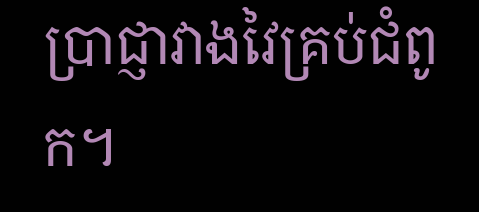ប្រាជ្ញាវាងវៃគ្រប់ជំពូក។